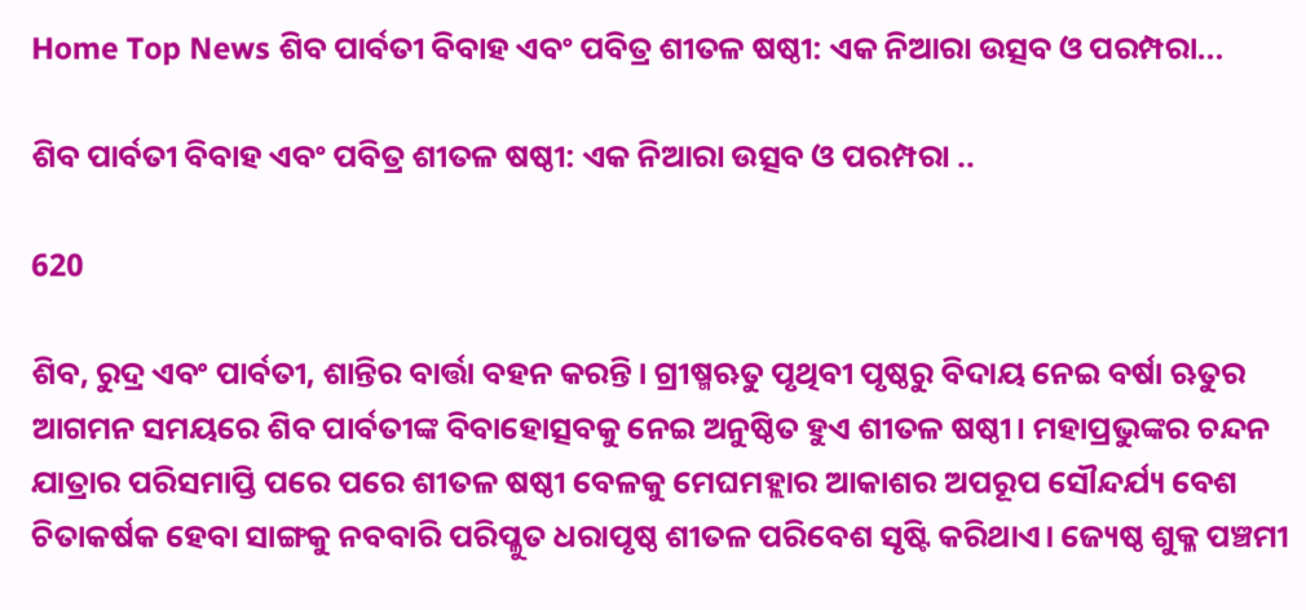Home Top News ଶିବ ପାର୍ବତୀ ବିବାହ ଏବଂ ପବିତ୍ର ଶୀତଳ ଷଷ୍ଠୀ: ଏକ ନିଆରା ଉତ୍ସବ ଓ ପରମ୍ପରା...

ଶିବ ପାର୍ବତୀ ବିବାହ ଏବଂ ପବିତ୍ର ଶୀତଳ ଷଷ୍ଠୀ: ଏକ ନିଆରା ଉତ୍ସବ ଓ ପରମ୍ପରା ..

620

ଶିବ, ରୁଦ୍ର ଏବଂ ପାର୍ବତୀ, ଶାନ୍ତିର ବାର୍ତ୍ତା ବହନ କରନ୍ତି। ଗ୍ରୀଷ୍ମଋତୁ ପୃଥିବୀ ପୃଷ୍ଠରୁ ବିଦାୟ ନେଇ ବର୍ଷା ଋତୁର ଆଗମନ ସମୟରେ ଶିବ ପାର୍ବତୀଙ୍କ ବିବାହୋତ୍ସବକୁ ନେଇ ଅନୁଷ୍ଠିତ ହୁଏ ଶୀତଳ ଷଷ୍ଠୀ। ମହାପ୍ରଭୁଙ୍କର ଚନ୍ଦନ ଯାତ୍ରାର ପରିସମାପ୍ତି ପରେ ପରେ ଶୀତଳ ଷଷ୍ଠୀ ବେଳକୁ ମେଘମହ୍ଲାର ଆକାଶର ଅପରୂପ ସୌନ୍ଦର୍ଯ୍ୟ ବେଶ ଚିତାକର୍ଷକ ହେବା ସାଙ୍ଗକୁ ନବବାରି ପରିପ୍ଳୁତ ଧରାପୃଷ୍ଠ ଶୀତଳ ପରିବେଶ ସୃଷ୍ଟି କରିଥାଏ। ଜ୍ୟେଷ୍ଠ ଶୁକ୍ଳ ପଞ୍ଚମୀ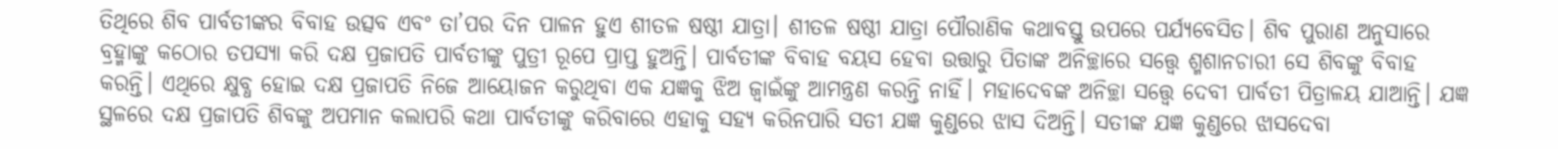ତିଥିରେ ଶିବ ପାର୍ବତୀଙ୍କର ବିବାହ ଉତ୍ସବ ଏବଂ ତା’ପର ଦିନ ପାଳନ ହୁଏ ଶୀତଳ ଷଷ୍ଠୀ ଯାତ୍ରା। ଶୀତଳ ଷଷ୍ଠୀ ଯାତ୍ରା ପୌରାଣିକ କଥାବସ୍ତୁ ଉପରେ ପର୍ଯ୍ୟବେସିତ। ଶିବ ପୁରାଣ ଅନୁସାରେ ବ୍ରହ୍ମାଙ୍କୁ କଠୋର ତପସ୍ୟା କରି ଦକ୍ଷ ପ୍ରଜାପତି ପାର୍ବତୀଙ୍କୁ ପୁତ୍ରୀ ରୂପେ ପ୍ରାପ୍ତ ହୁଅନ୍ତି। ପାର୍ବତୀଙ୍କ ବିବାହ ବୟସ ହେବା ଉତ୍ତାରୁ ପିତାଙ୍କ ଅନିଚ୍ଛାରେ ସତ୍ତ୍ୱେ ଶ୍ମଶାନଚାରୀ ସେ ଶିବଙ୍କୁ ବିବାହ କରନ୍ତି। ଏଥିରେ କ୍ଷୁବ୍ଧ ହୋଇ ଦକ୍ଷ ପ୍ରଜାପତି ନିଜେ ଆୟୋଜନ କରୁଥିବା ଏକ ଯଜ୍ଞକୁ ଝିଅ ଜ୍ୱାଇଁଙ୍କୁ ଆମନ୍ତ୍ରଣ କରନ୍ତି ନାହିଁ। ମହାଦେବଙ୍କ ଅନିଚ୍ଛା ସତ୍ତ୍ୱେ ଦେବୀ ପାର୍ବତୀ ପିତ୍ରାଳୟ ଯାଆନ୍ତି। ଯଜ୍ଞ ସ୍ଥଳରେ ଦକ୍ଷ ପ୍ରଜାପତି ଶିବଙ୍କୁ ଅପମାନ କଲାପରି କଥା ପାର୍ବତୀଙ୍କୁ କରିବାରେ ଏହାକୁ ସହ୍ୟ କରିନପାରି ସତୀ ଯଜ୍ଞ କୁଣ୍ଡରେ ଝାସ ଦିଅନ୍ତି। ସତୀଙ୍କ ଯଜ୍ଞ କୁଣ୍ଡରେ ଝାସଦେବା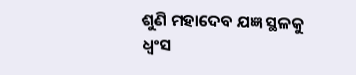ଶୁଣି ମହାଦେବ ଯଜ୍ଞ ସ୍ଥଳକୁ ଧ୍ୱଂସ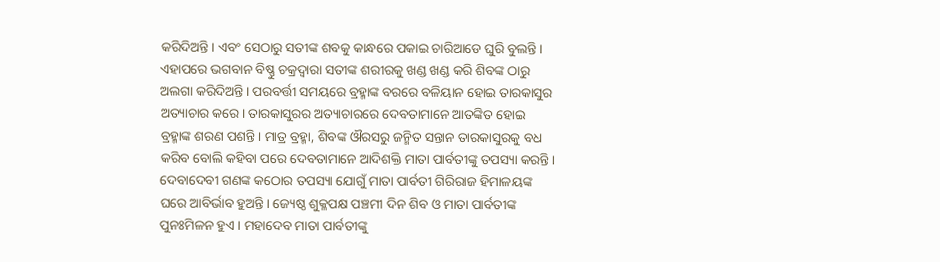କରିଦିଅନ୍ତି। ଏବଂ ସେଠାରୁ ସତୀଙ୍କ ଶବକୁ କାନ୍ଧରେ ପକାଇ ଚାରିଆଡେ ଘୁରି ବୁଲନ୍ତି। ଏହାପରେ ଭଗବାନ ବିଷ୍ଣୁ ଚକ୍ରଦ୍ୱାରା ସତୀଙ୍କ ଶରୀରକୁ ଖଣ୍ଡ ଖଣ୍ଡ କରି ଶିବଙ୍କ ଠାରୁ ଅଲଗା କରିଦିଅନ୍ତି। ପରବର୍ତ୍ତୀ ସମୟରେ ବ୍ରହ୍ମାଙ୍କ ବରରେ ବଳିୟାନ ହୋଇ ତାରକାସୁର ଅତ୍ୟାଚାର କରେ। ତାରକାସୁରର ଅତ୍ୟାଚାରରେ ଦେବତାମାନେ ଆତଙ୍କିତ ହୋଇ ବ୍ରହ୍ମାଙ୍କ ଶରଣ ପଶନ୍ତି। ମାତ୍ର ବ୍ରହ୍ମା, ଶିବଙ୍କ ଔରସରୁ ଜନ୍ମିତ ସନ୍ତାନ ତାରକାସୁରକୁ ବଧ କରିବ ବୋଲି କହିବା ପରେ ଦେବତାମାନେ ଆଦିଶକ୍ତି ମାତା ପାର୍ବତୀଙ୍କୁ ତପସ୍ୟା କରନ୍ତି। ଦେବାଦେବୀ ଗଣଙ୍କ କଠୋର ତପସ୍ୟା ଯୋଗୁଁ ମାତା ପାର୍ବତୀ ଗିରିରାଜ ହିମାଳୟଙ୍କ ଘରେ ଆବିର୍ଭାବ ହୁଅନ୍ତି। ଜ୍ୟେଷ୍ଠ ଶୁକ୍ଳପକ୍ଷ ପଞ୍ଚମୀ ଦିନ ଶିବ ଓ ମାତା ପାର୍ବତୀଙ୍କ ପୁନଃମିଳନ ହୁଏ। ମହାଦେବ ମାତା ପାର୍ବତୀଙ୍କୁ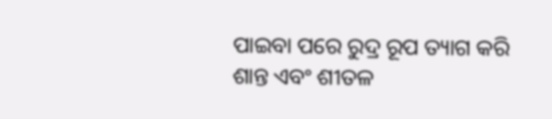ପାଇବା ପରେ ରୁଦ୍ର ରୂପ ତ୍ୟାଗ କରି ଶାନ୍ତ ଏବଂ ଶୀତଳ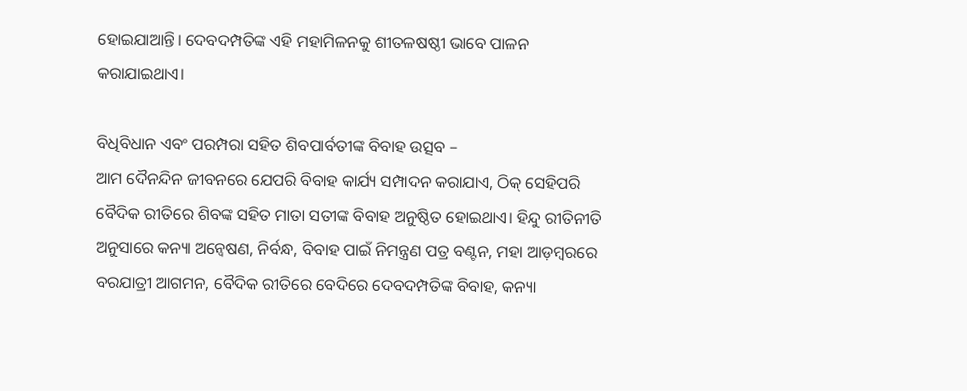ହୋଇଯାଆନ୍ତି। ଦେବଦମ୍ପତିଙ୍କ ଏହି ମହାମିଳନକୁ ଶୀତଳଷଷ୍ଠୀ ଭାବେ ପାଳନ କରାଯାଇଥାଏ।

ବିଧିବିଧାନ ଏବଂ ପରମ୍ପରା ସହିତ ଶିବପାର୍ବତୀଙ୍କ ବିବାହ ଉତ୍ସବ –
ଆମ ଦୈନନ୍ଦିନ ଜୀବନରେ ଯେପରି ବିବାହ କାର୍ଯ୍ୟ ସମ୍ପାଦନ କରାଯାଏ, ଠିକ୍ ସେହିପରି ବୈଦିକ ରୀତିରେ ଶିବଙ୍କ ସହିତ ମାତା ସତୀଙ୍କ ବିବାହ ଅନୁଷ୍ଠିତ ହୋଇଥାଏ। ହିନ୍ଦୁ ରୀତିନୀତି ଅନୁସାରେ କନ୍ୟା ଅନ୍ୱେଷଣ, ନିର୍ବନ୍ଧ, ବିବାହ ପାଇଁ ନିମନ୍ତ୍ରଣ ପତ୍ର ବଣ୍ଟନ, ମହା ଆଡ଼ମ୍ବରରେ ବରଯାତ୍ରୀ ଆଗମନ, ବୈଦିକ ରୀତିରେ ବେଦିରେ ଦେବଦମ୍ପତିଙ୍କ ବିବାହ, କନ୍ୟା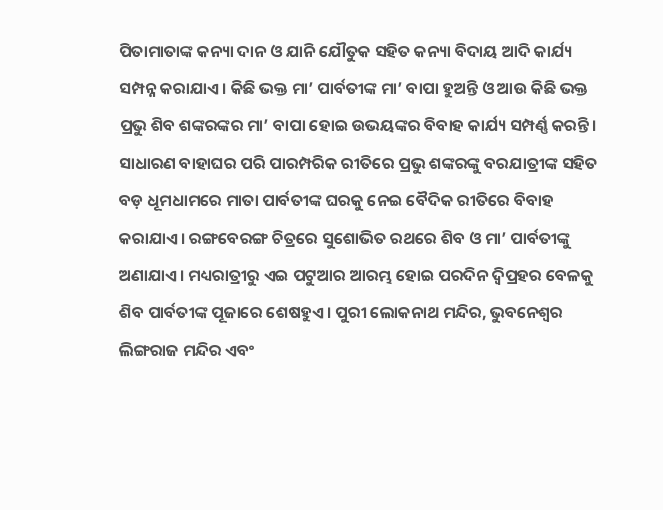ପିତାମାତାଙ୍କ କନ୍ୟା ଦାନ ଓ ଯାନି ଯୌତୁକ ସହିତ କନ୍ୟା ବିଦାୟ ଆଦି କାର୍ଯ୍ୟ ସମ୍ପନ୍ନ କରାଯାଏ। କିଛି ଭକ୍ତ ମା’ ପାର୍ବତୀଙ୍କ ମା’ ବାପା ହୁଅନ୍ତି ଓ ଆଉ କିଛି ଭକ୍ତ ପ୍ରଭୁ ଶିବ ଶଙ୍କରଙ୍କର ମା’ ବାପା ହୋଇ ଉଭୟଙ୍କର ବିବାହ କାର୍ଯ୍ୟ ସମ୍ପର୍ଣ୍ଣ କରନ୍ତି। ସାଧାରଣ ବାହାଘର ପରି ପାରମ୍ପରିକ ରୀତିରେ ପ୍ରଭୁ ଶଙ୍କରଙ୍କୁ ବରଯାତ୍ରୀଙ୍କ ସହିତ ବଡ଼ ଧୂମଧାମରେ ମାତା ପାର୍ବତୀଙ୍କ ଘରକୁ ନେଇ ବୈଦିକ ରୀତିରେ ବିବାହ କରାଯାଏ। ରଙ୍ଗବେରଙ୍ଗ ଚିତ୍ରରେ ସୁଶୋଭିତ ରଥରେ ଶିବ ଓ ମା’ ପାର୍ବତୀଙ୍କୁ ଅଣାଯାଏ। ମଧ୍ୟରାତ୍ରୀରୁ ଏଇ ପଟୁଆର ଆରମ୍ଭ ହୋଇ ପରଦିନ ଦ୍ୱିପ୍ରହର ବେଳକୁ ଶିବ ପାର୍ବତୀଙ୍କ ପୂଜାରେ ଶେଷହୁଏ। ପୁରୀ ଲୋକନାଥ ମନ୍ଦିର, ଭୁବନେଶ୍ୱର ଲିଙ୍ଗରାଜ ମନ୍ଦିର ଏବଂ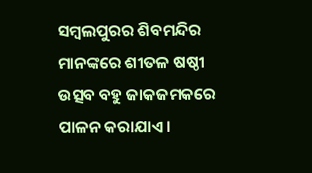ସମ୍ବଲପୁରର ଶିବମନ୍ଦିର ମାନଙ୍କରେ ଶୀତଳ ଷଷ୍ଠୀ ଉତ୍ସବ ବହୁ ଜାକଜମକରେ ପାଳନ କରାଯାଏ।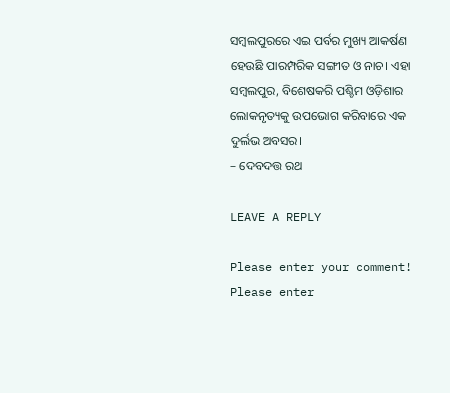ସମ୍ବଲପୁରରେ ଏଇ ପର୍ବର ମୁଖ୍ୟ ଆକର୍ଷଣ ହେଉଛି ପାରମ୍ପରିକ ସଙ୍ଗୀତ ଓ ନାଚ। ଏହା ସମ୍ବଲପୁର, ବିଶେଷକରି ପଶ୍ଚିମ ଓଡ଼ିଶାର ଲୋକନୃତ୍ୟକୁ ଉପଭୋଗ କରିବାରେ ଏକ ଦୁର୍ଲଭ ଅବସର।
– ଦେବଦତ୍ତ ରଥ

LEAVE A REPLY

Please enter your comment!
Please enter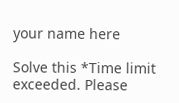your name here

Solve this *Time limit exceeded. Please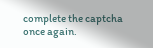complete the captcha once again.